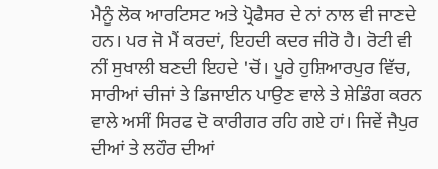ਮੈਨੂੰ ਲੋਕ ਆਰਟਿਸਟ ਅਤੇ ਪ੍ਰੋਫੈਸਰ ਦੇ ਨਾਂ ਨਾਲ ਵੀ ਜਾਣਦੇ ਹਨ। ਪਰ ਜੋ ਮੈਂ ਕਰਦਾਂ, ਇਹਦੀ ਕਦਰ ਜੀਰੋ ਹੈ। ਰੋਟੀ ਵੀ ਨੀਂ ਸੁਖਾਲੀ ਬਣਦੀ ਇਹਦੇ 'ਚੋਂ। ਪੂਰੇ ਹੁਸ਼ਿਆਰਪੁਰ ਵਿੱਚ, ਸਾਰੀਆਂ ਚੀਜਾਂ ਤੇ ਡਿਜਾਈਨ ਪਾਉਣ ਵਾਲੇ ਤੇ ਸ਼ੇਡਿੰਗ ਕਰਨ ਵਾਲੇ ਅਸੀਂ ਸਿਰਫ ਦੋ ਕਾਰੀਗਰ ਰਹਿ ਗਏ ਹਾਂ। ਜਿਵੇਂ ਜੈਪੁਰ ਦੀਆਂ ਤੇ ਲਹੌਰ ਦੀਆਂ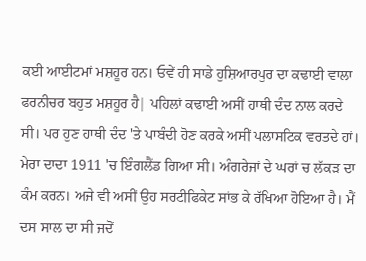ਕਈ ਆਈਟਮਾਂ ਮਸ਼ਹੂਰ ਹਨ। ਓਵੇਂ ਹੀ ਸਾਡੇ ਹੁਸ਼ਿਆਰਪੁਰ ਦਾ ਕਢਾਈ ਵਾਲਾ ਫਰਨੀਚਰ ਬਹੁਤ ਮਸ਼ਹੂਰ ਹੈ| ਪਹਿਲਾਂ ਕਢਾਈ ਅਸੀਂ ਹਾਥੀ ਦੰਦ ਨਾਲ ਕਰਦੇ ਸੀ। ਪਰ ਹੁਣ ਹਾਥੀ ਦੰਦ 'ਤੇ ਪਾਬੰਦੀ ਹੋਣ ਕਰਕੇ ਅਸੀਂ ਪਲਾਸਟਿਕ ਵਰਤਦੇ ਹਾਂ।
ਮੇਰਾ ਦਾਦਾ 1911 'ਚ ਇੰਗਲੈਂਡ ਗਿਆ ਸੀ। ਅੰਗਰੇਜਾਂ ਦੇ ਘਰਾਂ ਚ ਲੱਕੜ ਦਾ ਕੰਮ ਕਰਨ। ਅਜੇ ਵੀ ਅਸੀਂ ਉਹ ਸਰਟੀਫਿਕੇਟ ਸਾਂਭ ਕੇ ਰੱਖਿਆ ਹੋਇਆ ਹੈ। ਮੈਂ ਦਸ ਸਾਲ ਦਾ ਸੀ ਜਦੋਂ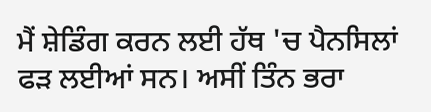ਮੈਂ ਸ਼ੇਡਿੰਗ ਕਰਨ ਲਈ ਹੱਥ 'ਚ ਪੈਨਸਿਲਾਂ ਫੜ ਲਈਆਂ ਸਨ। ਅਸੀਂ ਤਿੰਨ ਭਰਾ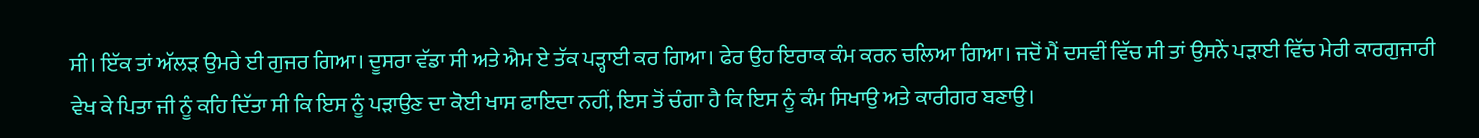ਸੀ। ਇੱਕ ਤਾਂ ਅੱਲੜ ਉਮਰੇ ਈ ਗੁਜਰ ਗਿਆ। ਦੂਸਰਾ ਵੱਡਾ ਸੀ ਅਤੇ ਐਮ ਏ ਤੱਕ ਪੜ੍ਹਾਈ ਕਰ ਗਿਆ। ਫੇਰ ਉਹ ਇਰਾਕ ਕੰਮ ਕਰਨ ਚਲਿਆ ਗਿਆ। ਜਦੋਂ ਮੈਂ ਦਸਵੀਂ ਵਿੱਚ ਸੀ ਤਾਂ ਉਸਨੇਂ ਪੜਾਈ ਵਿੱਚ ਮੇਰੀ ਕਾਰਗੁਜਾਰੀ ਵੇਖ ਕੇ ਪਿਤਾ ਜੀ ਨੂੰ ਕਹਿ ਦਿੱਤਾ ਸੀ ਕਿ ਇਸ ਨੂੰ ਪੜਾਉਣ ਦਾ ਕੋਈ ਖਾਸ ਫਾਇਦਾ ਨਹੀਂ, ਇਸ ਤੋਂ ਚੰਗਾ ਹੈ ਕਿ ਇਸ ਨੂੰ ਕੰਮ ਸਿਖਾਉ ਅਤੇ ਕਾਰੀਗਰ ਬਣਾਉ।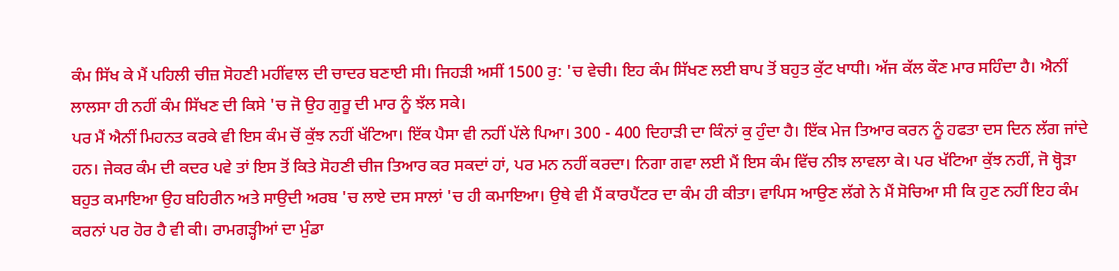ਕੰਮ ਸਿੱਖ ਕੇ ਮੈਂ ਪਹਿਲੀ ਚੀਜ਼ ਸੋਹਣੀ ਮਹੀਂਵਾਲ ਦੀ ਚਾਦਰ ਬਣਾਈ ਸੀ। ਜਿਹੜੀ ਅਸੀਂ 1500 ਰੁ: 'ਚ ਵੇਚੀ। ਇਹ ਕੰਮ ਸਿੱਖਣ ਲਈ ਬਾਪ ਤੋਂ ਬਹੁਤ ਕੁੱਟ ਖਾਧੀ। ਅੱਜ ਕੱਲ ਕੌਣ ਮਾਰ ਸਹਿੰਦਾ ਹੈ। ਐਨੀਂ ਲਾਲਸਾ ਹੀ ਨਹੀਂ ਕੰਮ ਸਿੱਖਣ ਦੀ ਕਿਸੇ 'ਚ ਜੋ ਉਹ ਗੁਰੂ ਦੀ ਮਾਰ ਨੂੰ ਝੱਲ ਸਕੇ।
ਪਰ ਮੈਂ ਐਨੀਂ ਮਿਹਨਤ ਕਰਕੇ ਵੀ ਇਸ ਕੰਮ ਚੋਂ ਕੁੱਝ ਨਹੀਂ ਖੱਟਿਆ। ਇੱਕ ਪੈਸਾ ਵੀ ਨਹੀਂ ਪੱਲੇ ਪਿਆ। 300 - 400 ਦਿਹਾੜੀ ਦਾ ਕਿੰਨਾਂ ਕੁ ਹੁੰਦਾ ਹੈ। ਇੱਕ ਮੇਜ ਤਿਆਰ ਕਰਨ ਨੂੰ ਹਫਤਾ ਦਸ ਦਿਨ ਲੱਗ ਜਾਂਦੇ ਹਨ। ਜੇਕਰ ਕੰਮ ਦੀ ਕਦਰ ਪਵੇ ਤਾਂ ਇਸ ਤੋਂ ਕਿਤੇ ਸੋਹਣੀ ਚੀਜ ਤਿਆਰ ਕਰ ਸਕਦਾਂ ਹਾਂ, ਪਰ ਮਨ ਨਹੀਂ ਕਰਦਾ। ਨਿਗਾ ਗਵਾ ਲਈ ਮੈਂ ਇਸ ਕੰਮ ਵਿੱਚ ਨੀਝ ਲਾਵਲਾ ਕੇ। ਪਰ ਖੱਟਿਆ ਕੁੱਝ ਨਹੀਂ, ਜੋ ਥ੍ਹੋੜਾ ਬਹੁਤ ਕਮਾਇਆ ਉਹ ਬਹਿਰੀਨ ਅਤੇ ਸਾਉਦੀ ਅਰਬ 'ਚ ਲਾਏ ਦਸ ਸਾਲਾਂ 'ਚ ਹੀ ਕਮਾਇਆ। ਉਥੇ ਵੀ ਮੈਂ ਕਾਰਪੈਂਟਰ ਦਾ ਕੰਮ ਹੀ ਕੀਤਾ। ਵਾਪਿਸ ਆਉਣ ਲੱਗੇ ਨੇ ਮੈਂ ਸੋਚਿਆ ਸੀ ਕਿ ਹੁਣ ਨਹੀਂ ਇਹ ਕੰਮ ਕਰਨਾਂ ਪਰ ਹੋਰ ਹੈ ਵੀ ਕੀ। ਰਾਮਗੜ੍ਹੀਆਂ ਦਾ ਮੁੰਡਾ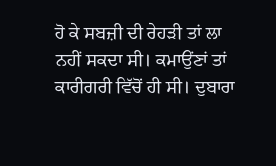ਹੋ ਕੇ ਸਬਜ਼ੀ ਦੀ ਰੇਹੜੀ ਤਾਂ ਲਾ ਨਹੀਂ ਸਕਦਾ ਸੀ। ਕਮਾਉਂਣਾਂ ਤਾਂ ਕਾਰੀਗਰੀ ਵਿੱਚੋਂ ਹੀ ਸੀ। ਦੁਬਾਰਾ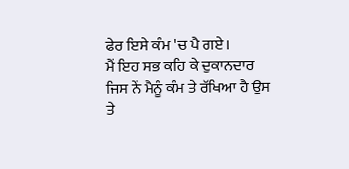ਫੇਰ ਇਸੇ ਕੰਮ 'ਚ ਪੈ ਗਏ।
ਮੈਂ ਇਹ ਸਭ ਕਹਿ ਕੇ ਦੁਕਾਨਦਾਰ ਜਿਸ ਨੇਂ ਮੈਨੂੰ ਕੰਮ ਤੇ ਰੱਖਿਆ ਹੈ ਉਸ ਤੇ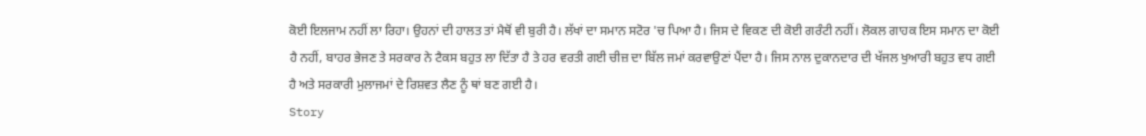ਕੋਈ ਇਲਜਾਮ ਨਹੀਂ ਲਾ ਰਿਹਾ। ਉਹਨਾਂ ਦੀ ਹਾਲਤ ਤਾਂ ਮੈਥੋਂ ਵੀ ਬੁਰੀ ਹੈ। ਲੱਖਾਂ ਦਾ ਸਮਾਨ ਸਟੋਰ 'ਚ ਪਿਆ ਹੈ। ਜਿਸ ਦੇ ਵਿਕਣ ਦੀ ਕੋਈ ਗਰੰਟੀ ਨਹੀਂ। ਲੋਕਲ ਗਾਹਕ ਇਸ ਸਮਾਨ ਦਾ ਕੋਈ ਹੈ ਨਹੀਂ, ਬਾਹਰ ਭੇਜਣ ਤੇ ਸਰਕਾਰ ਨੇ ਟੈਕਸ ਬਹੁਤ ਲਾ ਦਿੱਤਾ ਹੈ ਤੇ ਹਰ ਵਰਤੀ ਗਈ ਚੀਜ਼ ਦਾ ਬਿੱਲ ਜਮਾਂ ਕਰਵਾਉਣਾਂ ਪੈਂਦਾ ਹੈ। ਜਿਸ ਨਾਲ ਦੁਕਾਨਦਾਰ ਦੀ ਖੱਜਲ ਖੁਆਰੀ ਬਹੁਤ ਵਧ ਗਈ ਹੈ ਅਤੇ ਸਰਕਾਰੀ ਮੁਲਾਜਮਾਂ ਦੇ ਰਿਸ਼ਵਤ ਲੈਣ ਨੂੰ ਥਾਂ ਬਣ ਗਈ ਹੈ।
Story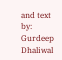and text by: Gurdeep Dhaliwal